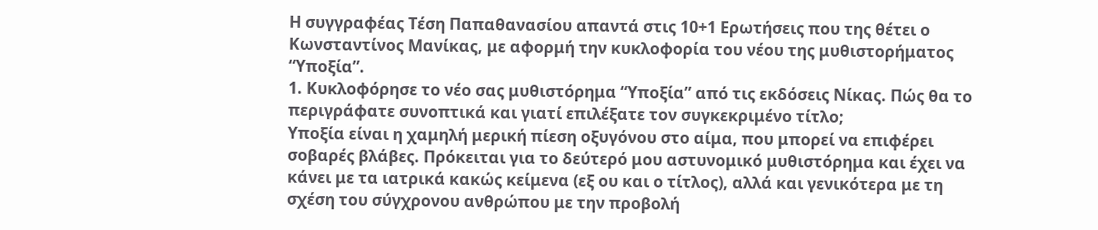Η συγγραφέας Τέση Παπαθανασίου απαντά στις 10+1 Ερωτήσεις που της θέτει ο Κωνσταντίνος Μανίκας, με αφορμή την κυκλοφορία του νέου της μυθιστορήματος “Υποξία”.
1. Κυκλοφόρησε το νέο σας μυθιστόρημα “Υποξία” από τις εκδόσεις Νίκας. Πώς θα το περιγράφατε συνοπτικά και γιατί επιλέξατε τον συγκεκριμένο τίτλο;
Υποξία είναι η χαμηλή μερική πίεση οξυγόνου στο αίμα, που μπορεί να επιφέρει σοβαρές βλάβες. Πρόκειται για το δεύτερό μου αστυνομικό μυθιστόρημα και έχει να κάνει με τα ιατρικά κακώς κείμενα (εξ ου και ο τίτλος), αλλά και γενικότερα με τη σχέση του σύγχρονου ανθρώπου με την προβολή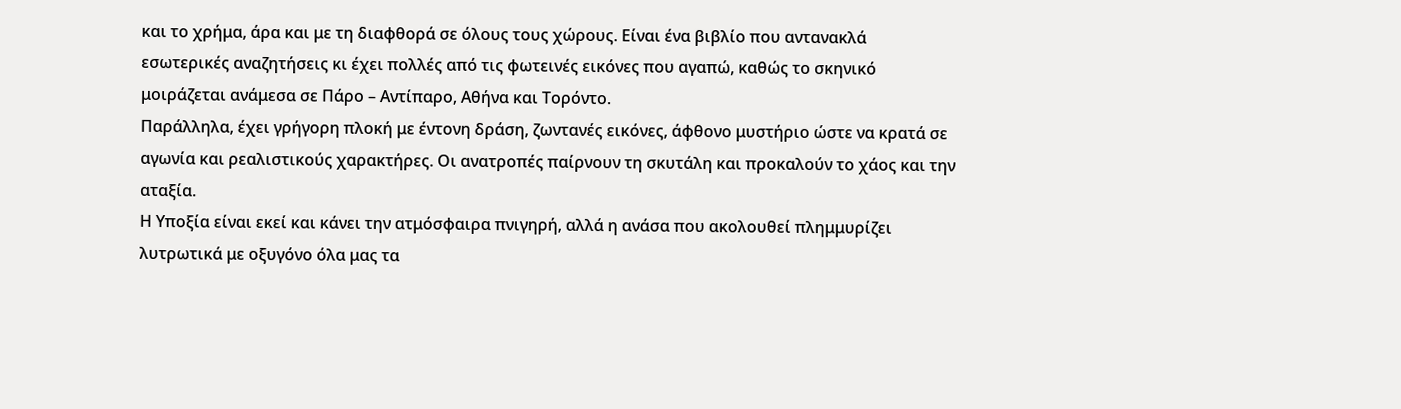και το χρήμα, άρα και με τη διαφθορά σε όλους τους χώρους. Είναι ένα βιβλίο που αντανακλά εσωτερικές αναζητήσεις κι έχει πολλές από τις φωτεινές εικόνες που αγαπώ, καθώς το σκηνικό μοιράζεται ανάμεσα σε Πάρο – Αντίπαρο, Αθήνα και Τορόντο.
Παράλληλα, έχει γρήγορη πλοκή με έντονη δράση, ζωντανές εικόνες, άφθονο μυστήριο ώστε να κρατά σε αγωνία και ρεαλιστικούς χαρακτήρες. Οι ανατροπές παίρνουν τη σκυτάλη και προκαλούν το χάος και την αταξία.
Η Υποξία είναι εκεί και κάνει την ατμόσφαιρα πνιγηρή, αλλά η ανάσα που ακολουθεί πλημμυρίζει λυτρωτικά με οξυγόνο όλα μας τα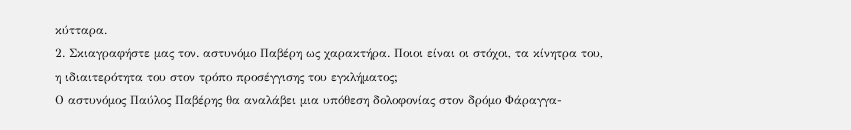κύτταρα.
2. Σκιαγραφήστε μας τον. αστυνόμο Παβέρη ως χαρακτήρα. Ποιοι είναι οι στόχοι, τα κίνητρα του, η ιδιαιτερότητα του στον τρόπο προσέγγισης του εγκλήματος;
Ο αστυνόμος Παύλος Παβέρης θα αναλάβει μια υπόθεση δολοφονίας στον δρόμο Φάραγγα-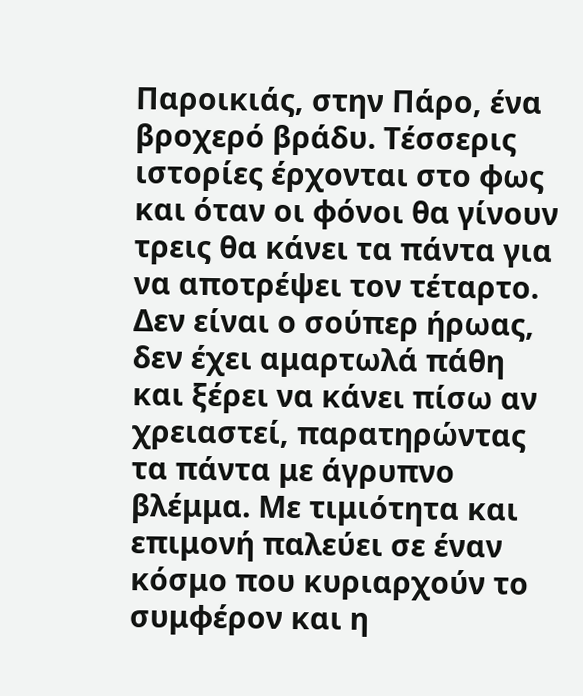Παροικιάς, στην Πάρο, ένα βροχερό βράδυ. Τέσσερις ιστορίες έρχονται στο φως και όταν οι φόνοι θα γίνουν τρεις θα κάνει τα πάντα για να αποτρέψει τον τέταρτο.
Δεν είναι ο σούπερ ήρωας, δεν έχει αμαρτωλά πάθη και ξέρει να κάνει πίσω αν χρειαστεί, παρατηρώντας τα πάντα με άγρυπνο βλέμμα. Με τιμιότητα και επιμονή παλεύει σε έναν κόσμο που κυριαρχούν το συμφέρον και η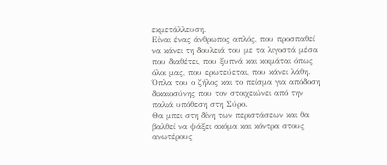εκμετάλλευση.
Είναι ένας άνθρωπος απλός, που προσπαθεί να κάνει τη δουλειά του με τα λιγοστά μέσα που διαθέτει, που ξυπνά και κοιμάται όπως όλοι μας, που ερωτεύεται, που κάνει λάθη. Όπλα του ο ζήλος και το πείσμα για απόδοση δικαιοσύνης που τον στοιχειώνει από την παλιά υπόθεση στη Σύρο.
Θα μπει στη δίνη των περιστάσεων και θα βαλθεί να ψάξει ακόμα και κόντρα στους ανωτέρους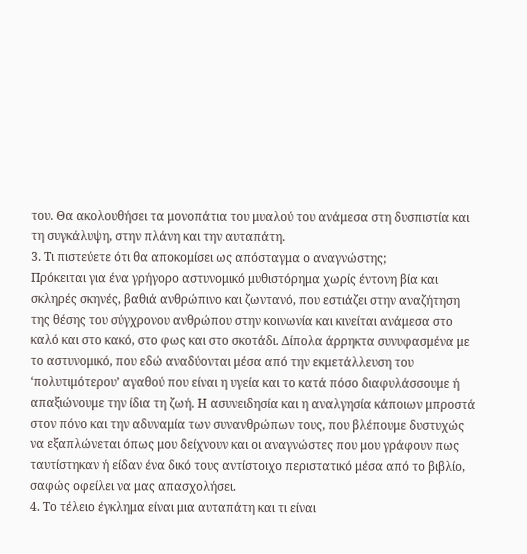του. Θα ακολουθήσει τα μονοπάτια του μυαλού του ανάμεσα στη δυσπιστία και τη συγκάλυψη, στην πλάνη και την αυταπάτη.
3. Τι πιστεύετε ότι θα αποκομίσει ως απόσταγμα ο αναγνώστης;
Πρόκειται για ένα γρήγορο αστυνομικό μυθιστόρημα χωρίς έντονη βία και σκληρές σκηνές, βαθιά ανθρώπινο και ζωντανό, που εστιάζει στην αναζήτηση της θέσης του σύγχρονου ανθρώπου στην κοινωνία και κινείται ανάμεσα στο καλό και στο κακό, στο φως και στο σκοτάδι. Δίπολα άρρηκτα συνυφασμένα με το αστυνομικό, που εδώ αναδύονται μέσα από την εκμετάλλευση του ‘πολυτιμότερου’ αγαθού που είναι η υγεία και το κατά πόσο διαφυλάσσουμε ή απαξιώνουμε την ίδια τη ζωή. Η ασυνειδησία και η αναλγησία κάποιων μπροστά στον πόνο και την αδυναμία των συνανθρώπων τους, που βλέπουμε δυστυχώς να εξαπλώνεται όπως μου δείχνουν και οι αναγνώστες που μου γράφουν πως ταυτίστηκαν ή είδαν ένα δικό τους αντίστοιχο περιστατικό μέσα από το βιβλίο, σαφώς οφείλει να μας απασχολήσει.
4. Το τέλειο έγκλημα είναι μια αυταπάτη και τι είναι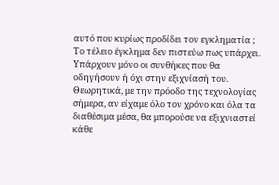αυτό που κυρίως προδίδει τον εγκληματία ;
Το τέλειο έγκλημα δεν πιστεύω πως υπάρχει. Υπάρχουν μόνο οι συνθήκες που θα οδηγήσουν ή όχι στην εξιχνίασή του. Θεωρητικά, με την πρόοδο της τεχνολογίας σήμερα, αν είχαμε όλο τον χρόνο και όλα τα διαθέσιμα μέσα, θα μπορούσε να εξιχνιαστεί κάθε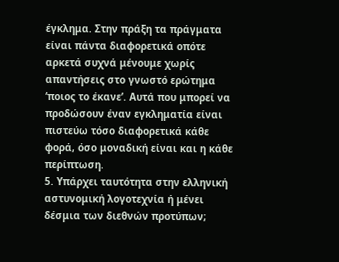έγκλημα. Στην πράξη τα πράγματα είναι πάντα διαφορετικά οπότε αρκετά συχνά μένουμε χωρίς απαντήσεις στο γνωστό ερώτημα ‘ποιος το έκανε’. Αυτά που μπορεί να προδώσουν έναν εγκληματία είναι πιστεύω τόσο διαφορετικά κάθε φορά, όσο μοναδική είναι και η κάθε περίπτωση.
5. Υπάρχει ταυτότητα στην ελληνική αστυνομική λογοτεχνία ή μένει δέσμια των διεθνών προτύπων;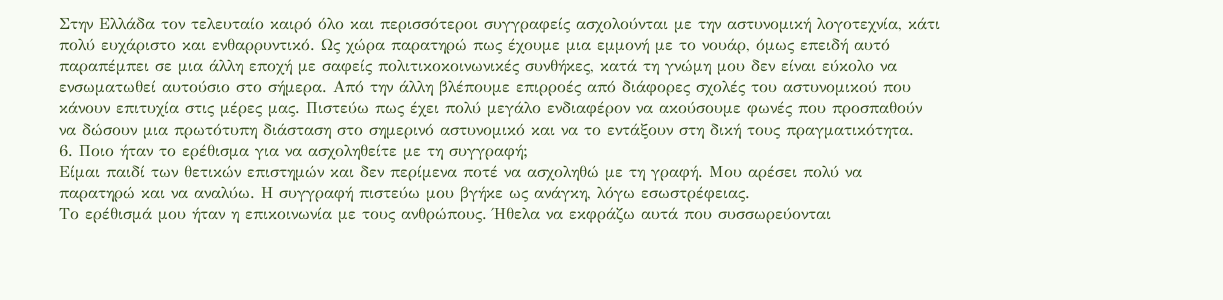Στην Ελλάδα τον τελευταίο καιρό όλο και περισσότεροι συγγραφείς ασχολούνται με την αστυνομική λογοτεχνία, κάτι πολύ ευχάριστο και ενθαρρυντικό. Ως χώρα παρατηρώ πως έχουμε μια εμμονή με το νουάρ, όμως επειδή αυτό παραπέμπει σε μια άλλη εποχή με σαφείς πολιτικοκοινωνικές συνθήκες, κατά τη γνώμη μου δεν είναι εύκολο να ενσωματωθεί αυτούσιο στο σήμερα. Από την άλλη βλέπουμε επιρροές από διάφορες σχολές του αστυνομικού που κάνουν επιτυχία στις μέρες μας. Πιστεύω πως έχει πολύ μεγάλο ενδιαφέρον να ακούσουμε φωνές που προσπαθούν να δώσουν μια πρωτότυπη διάσταση στο σημερινό αστυνομικό και να το εντάξουν στη δική τους πραγματικότητα.
6. Ποιο ήταν το ερέθισμα για να ασχοληθείτε με τη συγγραφή;
Είμαι παιδί των θετικών επιστημών και δεν περίμενα ποτέ να ασχοληθώ με τη γραφή. Μου αρέσει πολύ να παρατηρώ και να αναλύω. Η συγγραφή πιστεύω μου βγήκε ως ανάγκη, λόγω εσωστρέφειας.
Το ερέθισμά μου ήταν η επικοινωνία με τους ανθρώπους. Ήθελα να εκφράζω αυτά που συσσωρεύονται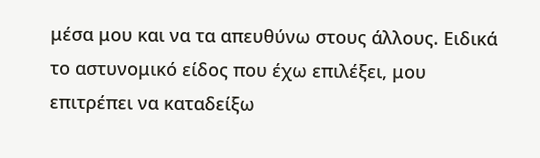μέσα μου και να τα απευθύνω στους άλλους. Ειδικά το αστυνομικό είδος που έχω επιλέξει, μου επιτρέπει να καταδείξω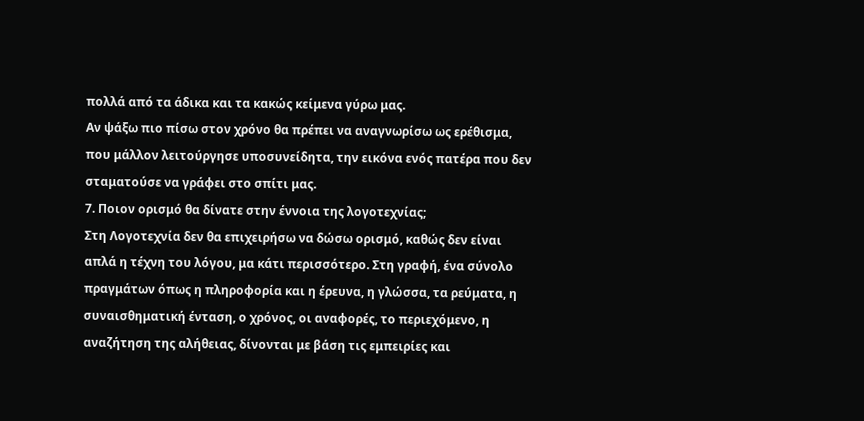πολλά από τα άδικα και τα κακώς κείμενα γύρω μας.
Αν ψάξω πιο πίσω στον χρόνο θα πρέπει να αναγνωρίσω ως ερέθισμα, που μάλλον λειτούργησε υποσυνείδητα, την εικόνα ενός πατέρα που δεν σταματούσε να γράφει στο σπίτι μας.
7. Ποιον ορισμό θα δίνατε στην έννοια της λογοτεχνίας;
Στη Λογοτεχνία δεν θα επιχειρήσω να δώσω ορισμό, καθώς δεν είναι απλά η τέχνη του λόγου, μα κάτι περισσότερο. Στη γραφή, ένα σύνολο πραγμάτων όπως η πληροφορία και η έρευνα, η γλώσσα, τα ρεύματα, η συναισθηματική ένταση, ο χρόνος, οι αναφορές, το περιεχόμενο, η αναζήτηση της αλήθειας, δίνονται με βάση τις εμπειρίες και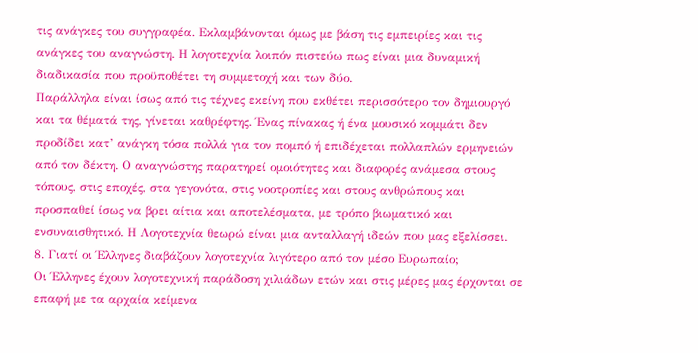τις ανάγκες του συγγραφέα. Εκλαμβάνονται όμως με βάση τις εμπειρίες και τις ανάγκες του αναγνώστη. Η λογοτεχνία λοιπόν πιστεύω πως είναι μια δυναμική διαδικασία που προϋποθέτει τη συμμετοχή και των δύο.
Παράλληλα είναι ίσως από τις τέχνες εκείνη που εκθέτει περισσότερο τον δημιουργό και τα θέματά της, γίνεται καθρέφτης. Ένας πίνακας ή ένα μουσικό κομμάτι δεν προδίδει κατ’ ανάγκη τόσα πολλά για τον πομπό ή επιδέχεται πολλαπλών ερμηνειών από τον δέκτη. Ο αναγνώστης παρατηρεί ομοιότητες και διαφορές ανάμεσα στους τόπους, στις εποχές, στα γεγονότα, στις νοοτροπίες και στους ανθρώπους και προσπαθεί ίσως να βρει αίτια και αποτελέσματα, με τρόπο βιωματικό και ενσυναισθητικό. Η Λογοτεχνία θεωρώ είναι μια ανταλλαγή ιδεών που μας εξελίσσει.
8. Γιατί οι Έλληνες διαβάζουν λογοτεχνία λιγότερο από τον μέσο Ευρωπαίο;
Οι Έλληνες έχουν λογοτεχνική παράδοση χιλιάδων ετών και στις μέρες μας έρχονται σε επαφή με τα αρχαία κείμενα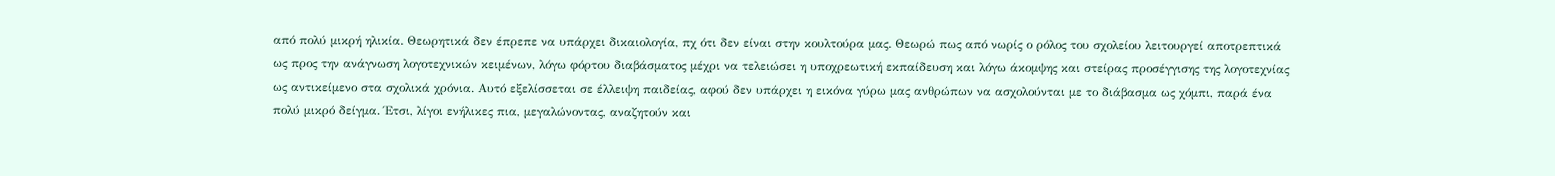από πολύ μικρή ηλικία. Θεωρητικά δεν έπρεπε να υπάρχει δικαιολογία, πχ ότι δεν είναι στην κουλτούρα μας. Θεωρώ πως από νωρίς ο ρόλος του σχολείου λειτουργεί αποτρεπτικά ως προς την ανάγνωση λογοτεχνικών κειμένων, λόγω φόρτου διαβάσματος μέχρι να τελειώσει η υποχρεωτική εκπαίδευση και λόγω άκομψης και στείρας προσέγγισης της λογοτεχνίας ως αντικείμενο στα σχολικά χρόνια. Αυτό εξελίσσεται σε έλλειψη παιδείας, αφού δεν υπάρχει η εικόνα γύρω μας ανθρώπων να ασχολούνται με το διάβασμα ως χόμπι, παρά ένα πολύ μικρό δείγμα. Έτσι, λίγοι ενήλικες πια, μεγαλώνοντας, αναζητούν και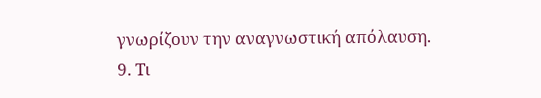γνωρίζουν την αναγνωστική απόλαυση.
9. Τι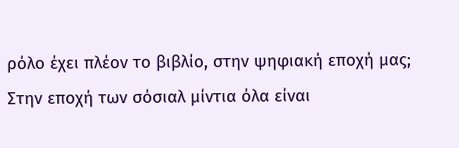ρόλο έχει πλέον το βιβλίο, στην ψηφιακή εποχή μας;
Στην εποχή των σόσιαλ μίντια όλα είναι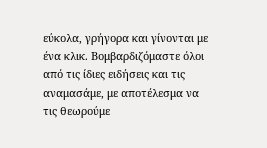εύκολα, γρήγορα και γίνονται με ένα κλικ. Βομβαρδιζόμαστε όλοι από τις ίδιες ειδήσεις και τις αναμασάμε, με αποτέλεσμα να τις θεωρούμε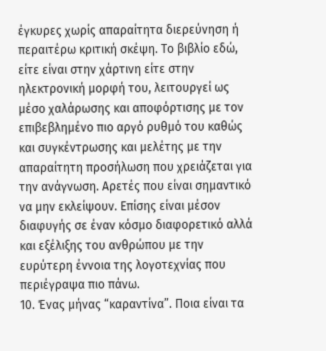έγκυρες χωρίς απαραίτητα διερεύνηση ή περαιτέρω κριτική σκέψη. Το βιβλίο εδώ, είτε είναι στην χάρτινη είτε στην ηλεκτρονική μορφή του, λειτουργεί ως μέσο χαλάρωσης και αποφόρτισης με τον επιβεβλημένο πιο αργό ρυθμό του καθώς και συγκέντρωσης και μελέτης με την απαραίτητη προσήλωση που χρειάζεται για την ανάγνωση. Αρετές που είναι σημαντικό να μην εκλείψουν. Επίσης είναι μέσον διαφυγής σε έναν κόσμο διαφορετικό αλλά και εξέλιξης του ανθρώπου με την ευρύτερη έννοια της λογοτεχνίας που περιέγραψα πιο πάνω.
10. Ένας μήνας “καραντίνα”. Ποια είναι τα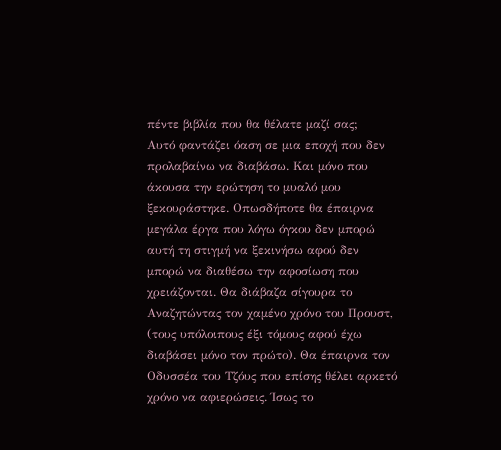πέντε βιβλία που θα θέλατε μαζί σας;
Αυτό φαντάζει όαση σε μια εποχή που δεν προλαβαίνω να διαβάσω. Και μόνο που άκουσα την ερώτηση το μυαλό μου ξεκουράστηκε. Οπωσδήποτε θα έπαιρνα μεγάλα έργα που λόγω όγκου δεν μπορώ αυτή τη στιγμή να ξεκινήσω αφού δεν μπορώ να διαθέσω την αφοσίωση που χρειάζονται. Θα διάβαζα σίγουρα το Αναζητώντας τον χαμένο χρόνο του Προυστ, (τους υπόλοιπους έξι τόμους αφού έχω διαβάσει μόνο τον πρώτο). Θα έπαιρνα τον Οδυσσέα του Τζόυς που επίσης θέλει αρκετό χρόνο να αφιερώσεις. Ίσως το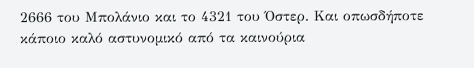2666 του Μπολάνιο και το 4321 του Όστερ. Και οπωσδήποτε κάποιο καλό αστυνομικό από τα καινούρια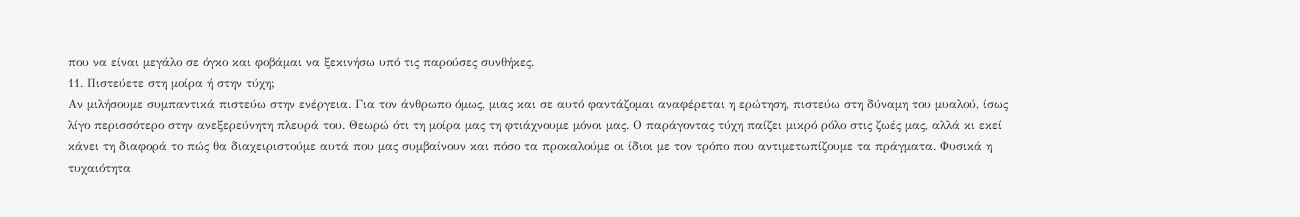που να είναι μεγάλο σε όγκο και φοβάμαι να ξεκινήσω υπό τις παρούσες συνθήκες.
11. Πιστεύετε στη μοίρα ή στην τύχη;
Αν μιλήσουμε συμπαντικά πιστεύω στην ενέργεια. Για τον άνθρωπο όμως, μιας και σε αυτό φαντάζομαι αναφέρεται η ερώτηση, πιστεύω στη δύναμη του μυαλού, ίσως λίγο περισσότερο στην ανεξερεύνητη πλευρά του. Θεωρώ ότι τη μοίρα μας τη φτιάχνουμε μόνοι μας. Ο παράγοντας τύχη παίζει μικρό ρόλο στις ζωές μας, αλλά κι εκεί κάνει τη διαφορά το πώς θα διαχειριστούμε αυτά που μας συμβαίνουν και πόσο τα προκαλούμε οι ίδιοι με τον τρόπο που αντιμετωπίζουμε τα πράγματα. Φυσικά η τυχαιότητα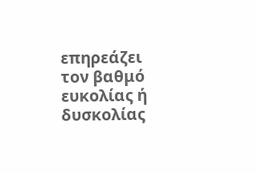επηρεάζει τον βαθμό ευκολίας ή δυσκολίας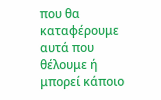που θα καταφέρουμε αυτά που θέλουμε ή μπορεί κάποιο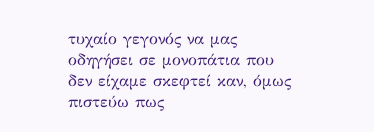τυχαίο γεγονός να μας οδηγήσει σε μονοπάτια που δεν είχαμε σκεφτεί καν, όμως πιστεύω πως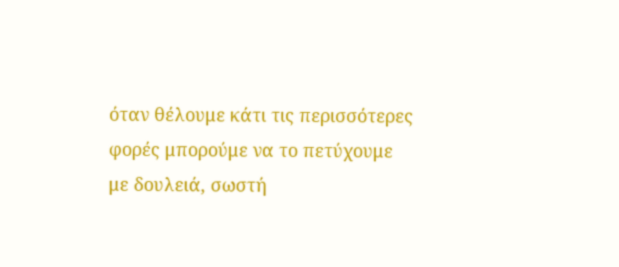όταν θέλουμε κάτι τις περισσότερες φορές μπορούμε να το πετύχουμε με δουλειά, σωστή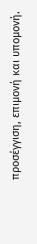προσέγγιση, επιμονή και υπομονή.